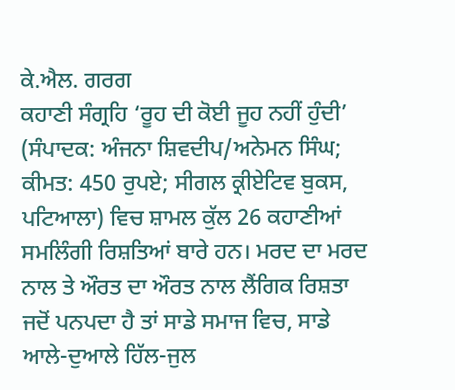ਕੇ.ਐਲ. ਗਰਗ
ਕਹਾਣੀ ਸੰਗ੍ਰਹਿ ‘ਰੂਹ ਦੀ ਕੋਈ ਜੂਹ ਨਹੀਂ ਹੁੰਦੀ’ (ਸੰਪਾਦਕ: ਅੰਜਨਾ ਸ਼ਿਵਦੀਪ/ਅਨੇਮਨ ਸਿੰਘ; ਕੀਮਤ: 450 ਰੁਪਏ; ਸੀਗਲ ਕ੍ਰੀਏਟਿਵ ਬੁਕਸ, ਪਟਿਆਲਾ) ਵਿਚ ਸ਼ਾਮਲ ਕੁੱਲ 26 ਕਹਾਣੀਆਂ ਸਮਲਿੰਗੀ ਰਿਸ਼ਤਿਆਂ ਬਾਰੇ ਹਨ। ਮਰਦ ਦਾ ਮਰਦ ਨਾਲ ਤੇ ਔਰਤ ਦਾ ਔਰਤ ਨਾਲ ਲੈਂਗਿਕ ਰਿਸ਼ਤਾ ਜਦੋਂ ਪਨਪਦਾ ਹੈ ਤਾਂ ਸਾਡੇ ਸਮਾਜ ਵਿਚ, ਸਾਡੇ ਆਲੇ-ਦੁਆਲੇ ਹਿੱਲ-ਜੁਲ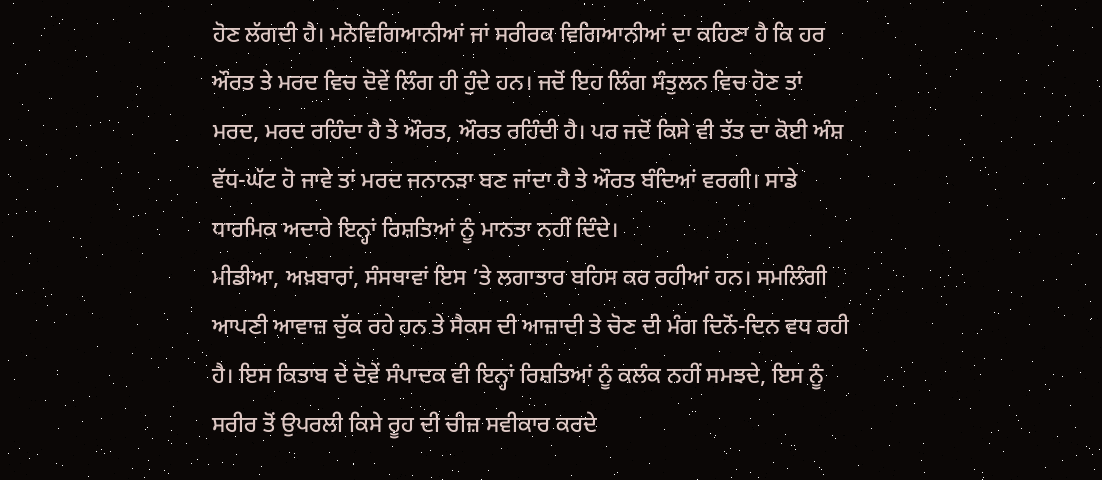ਹੋਣ ਲੱਗਦੀ ਹੈ। ਮਨੋਵਿਗਿਆਨੀਆਂ ਜਾਂ ਸਰੀਰਕ ਵਿਗਿਆਨੀਆਂ ਦਾ ਕਹਿਣਾ ਹੈ ਕਿ ਹਰ ਔਰਤ ਤੇ ਮਰਦ ਵਿਚ ਦੋਵੇਂ ਲਿੰਗ ਹੀ ਹੁੰਦੇ ਹਨ। ਜਦੋਂ ਇਹ ਲਿੰਗ ਸੰਤੁਲਨ ਵਿਚ ਹੋਣ ਤਾਂ ਮਰਦ, ਮਰਦ ਰਹਿੰਦਾ ਹੈ ਤੇ ਔਰਤ, ਔਰਤ ਰਹਿੰਦੀ ਹੈ। ਪਰ ਜਦੋਂ ਕਿਸੇ ਵੀ ਤੱਤ ਦਾ ਕੋਈ ਅੰਸ਼ ਵੱਧ-ਘੱਟ ਹੋ ਜਾਵੇ ਤਾਂ ਮਰਦ ਜਨਾਨੜਾ ਬਣ ਜਾਂਦਾ ਹੈ ਤੇ ਔਰਤ ਬੰਦਿਆਂ ਵਰਗੀ। ਸਾਡੇ ਧਾਰਮਿਕ ਅਦਾਰੇ ਇਨ੍ਹਾਂ ਰਿਸ਼ਤਿਆਂ ਨੂੰ ਮਾਨਤਾ ਨਹੀਂ ਦਿੰਦੇ।
ਮੀਡੀਆ, ਅਖ਼ਬਾਰਾਂ, ਸੰਸਥਾਵਾਂ ਇਸ ’ਤੇ ਲਗਾਤਾਰ ਬਹਿਸ ਕਰ ਰਹੀਆਂ ਹਨ। ਸਮਲਿੰਗੀ ਆਪਣੀ ਆਵਾਜ਼ ਚੁੱਕ ਰਹੇ ਹਨ ਤੇ ਸੈਕਸ ਦੀ ਆਜ਼ਾਦੀ ਤੇ ਚੋਣ ਦੀ ਮੰਗ ਦਿਨੋਂ-ਦਿਨ ਵਧ ਰਹੀ ਹੈ। ਇਸ ਕਿਤਾਬ ਦੇ ਦੋਵੇਂ ਸੰਪਾਦਕ ਵੀ ਇਨ੍ਹਾਂ ਰਿਸ਼ਤਿਆਂ ਨੂੰ ਕਲੰਕ ਨਹੀਂ ਸਮਝਦੇ, ਇਸ ਨੂੰ ਸਰੀਰ ਤੋਂ ਉਪਰਲੀ ਕਿਸੇ ਰੂਹ ਦੀ ਚੀਜ਼ ਸਵੀਕਾਰ ਕਰਦੇ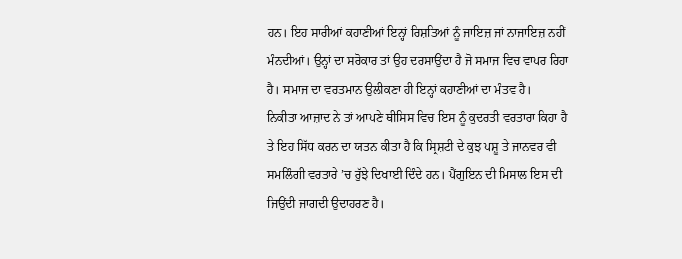ਹਨ। ਇਹ ਸਾਰੀਆਂ ਕਹਾਣੀਆਂ ਇਨ੍ਹਾਂ ਰਿਸ਼ਤਿਆਂ ਨੂੰ ਜਾਇਜ਼ ਜਾਂ ਨਾਜਾਇਜ਼ ਨਹੀਂ ਮੰਨਦੀਆਂ। ਉਨ੍ਹਾਂ ਦਾ ਸਰੋਕਾਰ ਤਾਂ ਉਹ ਦਰਸਾਉਂਦਾ ਹੈ ਜੋ ਸਮਾਜ ਵਿਚ ਵਾਪਰ ਰਿਹਾ ਹੈ। ਸਮਾਜ ਦਾ ਵਰਤਮਾਨ ਉਲੀਕਣਾ ਹੀ ਇਨ੍ਹਾਂ ਕਹਾਣੀਆਂ ਦਾ ਮੰਤਵ ਹੈ।
ਨਿਕੀਤਾ ਆਜ਼ਾਦ ਨੇ ਤਾਂ ਆਪਣੇ ਥੀਸਿਸ ਵਿਚ ਇਸ ਨੂੰ ਕੁਦਰਤੀ ਵਰਤਾਰਾ ਕਿਹਾ ਹੈ ਤੇ ਇਹ ਸਿੱਧ ਕਰਨ ਦਾ ਯਤਨ ਕੀਤਾ ਹੈ ਕਿ ਸ੍ਰਿਸ਼ਟੀ ਦੇ ਕੁਝ ਪਸ਼ੂ ਤੇ ਜਾਨਵਰ ਵੀ ਸਮਲਿੰਗੀ ਵਰਤਾਰੇ ’ਚ ਰੁੱਝੇ ਦਿਖਾਈ ਦਿੰਦੇ ਹਨ। ਪੈਂਗੁਇਨ ਦੀ ਮਿਸਾਲ ਇਸ ਦੀ ਜਿਉਂਦੀ ਜਾਗਦੀ ਉਦਾਹਰਣ ਹੈ।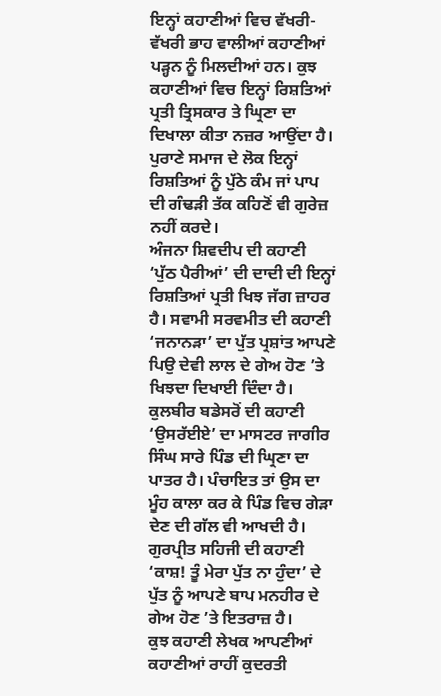ਇਨ੍ਹਾਂ ਕਹਾਣੀਆਂ ਵਿਚ ਵੱਖਰੀ-ਵੱਖਰੀ ਭਾਹ ਵਾਲੀਆਂ ਕਹਾਣੀਆਂ ਪੜ੍ਹਨ ਨੂੰ ਮਿਲਦੀਆਂ ਹਨ। ਕੁਝ ਕਹਾਣੀਆਂ ਵਿਚ ਇਨ੍ਹਾਂ ਰਿਸ਼ਤਿਆਂ ਪ੍ਰਤੀ ਤ੍ਰਿਸਕਾਰ ਤੇ ਘ੍ਰਿਣਾ ਦਾ ਦਿਖਾਲਾ ਕੀਤਾ ਨਜ਼ਰ ਆਉਂਦਾ ਹੈ। ਪੁਰਾਣੇ ਸਮਾਜ ਦੇ ਲੋਕ ਇਨ੍ਹਾਂ ਰਿਸ਼ਤਿਆਂ ਨੂੰ ਪੁੱਠੇ ਕੰਮ ਜਾਂ ਪਾਪ ਦੀ ਗੰਢੜੀ ਤੱਕ ਕਹਿਣੋਂ ਵੀ ਗੁਰੇਜ਼ ਨਹੀਂ ਕਰਦੇ।
ਅੰਜਨਾ ਸ਼ਿਵਦੀਪ ਦੀ ਕਹਾਣੀ ‘ਪੁੱਠ ਪੈਰੀਆਂ’ ਦੀ ਦਾਦੀ ਦੀ ਇਨ੍ਹਾਂ ਰਿਸ਼ਤਿਆਂ ਪ੍ਰਤੀ ਖਿਝ ਜੱਗ ਜ਼ਾਹਰ ਹੈ। ਸਵਾਮੀ ਸਰਵਮੀਤ ਦੀ ਕਹਾਣੀ ‘ਜਨਾਨੜਾ’ ਦਾ ਪੁੱਤ ਪ੍ਰਸ਼ਾਂਤ ਆਪਣੇ ਪਿਉ ਦੇਵੀ ਲਾਲ ਦੇ ਗੇਅ ਹੋਣ ’ਤੇ ਖਿਝਦਾ ਦਿਖਾਈ ਦਿੰਦਾ ਹੈ। ਕੁਲਬੀਰ ਬਡੇਸਰੋਂ ਦੀ ਕਹਾਣੀ ‘ਉਸਰੱਈਏ’ ਦਾ ਮਾਸਟਰ ਜਾਗੀਰ ਸਿੰਘ ਸਾਰੇ ਪਿੰਡ ਦੀ ਘ੍ਰਿਣਾ ਦਾ ਪਾਤਰ ਹੈ। ਪੰਚਾਇਤ ਤਾਂ ਉਸ ਦਾ ਮੂੰਹ ਕਾਲਾ ਕਰ ਕੇ ਪਿੰਡ ਵਿਚ ਗੇੜਾ ਦੇਣ ਦੀ ਗੱਲ ਵੀ ਆਖਦੀ ਹੈ। ਗੁਰਪ੍ਰੀਤ ਸਹਿਜੀ ਦੀ ਕਹਾਣੀ ‘ਕਾਸ਼! ਤੂੰ ਮੇਰਾ ਪੁੱਤ ਨਾ ਹੁੰਦਾ’ ਦੇ ਪੁੱਤ ਨੂੰ ਆਪਣੇ ਬਾਪ ਮਨਹੀਰ ਦੇ ਗੇਅ ਹੋਣ ’ਤੇ ਇਤਰਾਜ਼ ਹੈ।
ਕੁਝ ਕਹਾਣੀ ਲੇਖਕ ਆਪਣੀਆਂ ਕਹਾਣੀਆਂ ਰਾਹੀਂ ਕੁਦਰਤੀ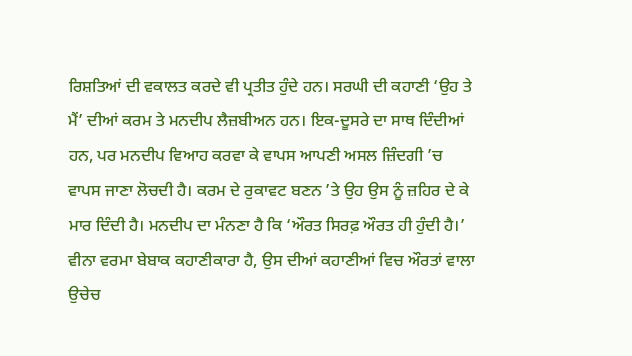ਰਿਸ਼ਤਿਆਂ ਦੀ ਵਕਾਲਤ ਕਰਦੇ ਵੀ ਪ੍ਰਤੀਤ ਹੁੰਦੇ ਹਨ। ਸਰਘੀ ਦੀ ਕਹਾਣੀ ‘ਉਹ ਤੇ ਮੈਂ’ ਦੀਆਂ ਕਰਮ ਤੇ ਮਨਦੀਪ ਲੈਜ਼ਬੀਅਨ ਹਨ। ਇਕ-ਦੂਸਰੇ ਦਾ ਸਾਥ ਦਿੰਦੀਆਂ ਹਨ, ਪਰ ਮਨਦੀਪ ਵਿਆਹ ਕਰਵਾ ਕੇ ਵਾਪਸ ਆਪਣੀ ਅਸਲ ਜ਼ਿੰਦਗੀ ’ਚ ਵਾਪਸ ਜਾਣਾ ਲੋਚਦੀ ਹੈ। ਕਰਮ ਦੇ ਰੁਕਾਵਟ ਬਣਨ ’ਤੇ ਉਹ ਉਸ ਨੂੰ ਜ਼ਹਿਰ ਦੇ ਕੇ ਮਾਰ ਦਿੰਦੀ ਹੈ। ਮਨਦੀਪ ਦਾ ਮੰਨਣਾ ਹੈ ਕਿ ‘ਔਰਤ ਸਿਰਫ਼ ਔਰਤ ਹੀ ਹੁੰਦੀ ਹੈ।’ ਵੀਨਾ ਵਰਮਾ ਬੇਬਾਕ ਕਹਾਣੀਕਾਰਾ ਹੈ, ਉਸ ਦੀਆਂ ਕਹਾਣੀਆਂ ਵਿਚ ਔਰਤਾਂ ਵਾਲਾ ਉਚੇਚ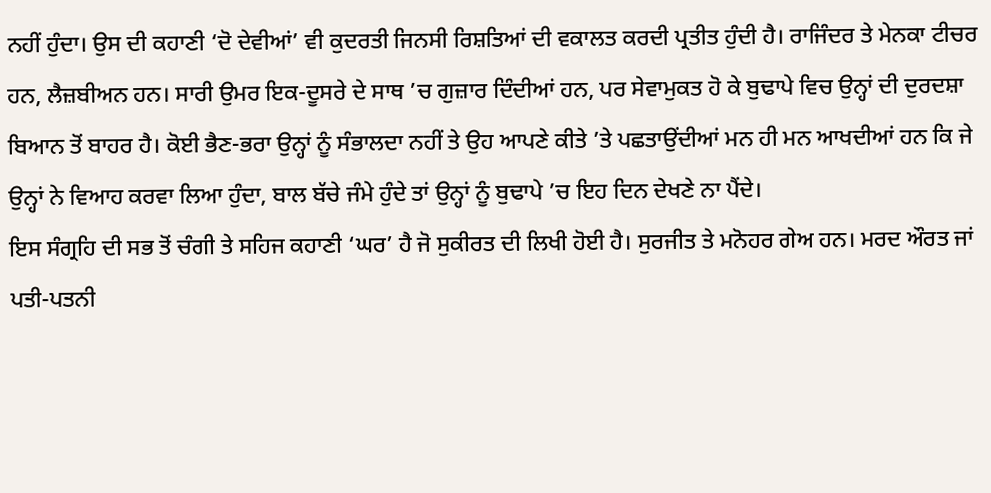ਨਹੀਂ ਹੁੰਦਾ। ਉਸ ਦੀ ਕਹਾਣੀ ‘ਦੋ ਦੇਵੀਆਂ’ ਵੀ ਕੁਦਰਤੀ ਜਿਨਸੀ ਰਿਸ਼ਤਿਆਂ ਦੀ ਵਕਾਲਤ ਕਰਦੀ ਪ੍ਰਤੀਤ ਹੁੰਦੀ ਹੈ। ਰਾਜਿੰਦਰ ਤੇ ਮੇਨਕਾ ਟੀਚਰ ਹਨ, ਲੈਜ਼ਬੀਅਨ ਹਨ। ਸਾਰੀ ਉਮਰ ਇਕ-ਦੂਸਰੇ ਦੇ ਸਾਥ ’ਚ ਗੁਜ਼ਾਰ ਦਿੰਦੀਆਂ ਹਨ, ਪਰ ਸੇਵਾਮੁਕਤ ਹੋ ਕੇ ਬੁਢਾਪੇ ਵਿਚ ਉਨ੍ਹਾਂ ਦੀ ਦੁਰਦਸ਼ਾ ਬਿਆਨ ਤੋਂ ਬਾਹਰ ਹੈ। ਕੋਈ ਭੈਣ-ਭਰਾ ਉਨ੍ਹਾਂ ਨੂੰ ਸੰਭਾਲਦਾ ਨਹੀਂ ਤੇ ਉਹ ਆਪਣੇ ਕੀਤੇ ’ਤੇ ਪਛਤਾਉਂਦੀਆਂ ਮਨ ਹੀ ਮਨ ਆਖਦੀਆਂ ਹਨ ਕਿ ਜੇ ਉਨ੍ਹਾਂ ਨੇ ਵਿਆਹ ਕਰਵਾ ਲਿਆ ਹੁੰਦਾ, ਬਾਲ ਬੱਚੇ ਜੰਮੇ ਹੁੰਦੇ ਤਾਂ ਉਨ੍ਹਾਂ ਨੂੰ ਬੁਢਾਪੇ ’ਚ ਇਹ ਦਿਨ ਦੇਖਣੇ ਨਾ ਪੈਂਦੇ।
ਇਸ ਸੰਗ੍ਰਹਿ ਦੀ ਸਭ ਤੋਂ ਚੰਗੀ ਤੇ ਸਹਿਜ ਕਹਾਣੀ ‘ਘਰ’ ਹੈ ਜੋ ਸੁਕੀਰਤ ਦੀ ਲਿਖੀ ਹੋਈ ਹੈ। ਸੁਰਜੀਤ ਤੇ ਮਨੋਹਰ ਗੇਅ ਹਨ। ਮਰਦ ਔਰਤ ਜਾਂ ਪਤੀ-ਪਤਨੀ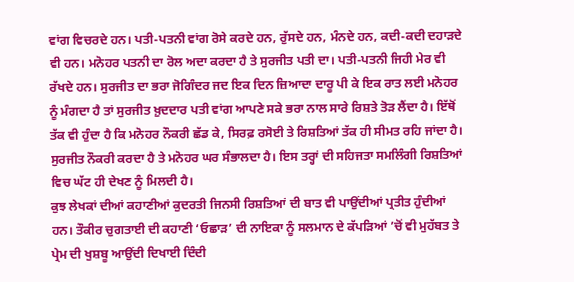ਵਾਂਗ ਵਿਚਰਦੇ ਹਨ। ਪਤੀ-ਪਤਨੀ ਵਾਂਗ ਰੋਸੇ ਕਰਦੇ ਹਨ, ਰੁੱਸਦੇ ਹਨ, ਮੰਨਦੇ ਹਨ, ਕਦੀ-ਕਦੀ ਦਹਾੜਦੇ ਵੀ ਹਨ। ਮਨੋਹਰ ਪਤਨੀ ਦਾ ਰੋਲ ਅਦਾ ਕਰਦਾ ਹੈ ਤੇ ਸੁਰਜੀਤ ਪਤੀ ਦਾ। ਪਤੀ-ਪਤਨੀ ਜਿਹੀ ਮੇਰ ਵੀ ਰੱਖਦੇ ਹਨ। ਸੁਰਜੀਤ ਦਾ ਭਰਾ ਜੋਗਿੰਦਰ ਜਦ ਇਕ ਦਿਨ ਜ਼ਿਆਦਾ ਦਾਰੂ ਪੀ ਕੇ ਇਕ ਰਾਤ ਲਈ ਮਨੋਹਰ ਨੂੰ ਮੰਗਦਾ ਹੈ ਤਾਂ ਸੁਰਜੀਤ ਖ਼ੁਦਦਾਰ ਪਤੀ ਵਾਂਗ ਆਪਣੇ ਸਕੇ ਭਰਾ ਨਾਲ ਸਾਰੇ ਰਿਸ਼ਤੇ ਤੋੜ ਲੈਂਦਾ ਹੈ। ਇੱਥੋਂ ਤੱਕ ਵੀ ਹੁੰਦਾ ਹੈ ਕਿ ਮਨੋਹਰ ਨੌਕਰੀ ਛੱਡ ਕੇ, ਸਿਰਫ਼ ਰਸੋਈ ਤੇ ਰਿਸ਼ਤਿਆਂ ਤੱਕ ਹੀ ਸੀਮਤ ਰਹਿ ਜਾਂਦਾ ਹੈ। ਸੁਰਜੀਤ ਨੌਕਰੀ ਕਰਦਾ ਹੈ ਤੇ ਮਨੋਹਰ ਘਰ ਸੰਭਾਲਦਾ ਹੈ। ਇਸ ਤਰ੍ਹਾਂ ਦੀ ਸਹਿਜਤਾ ਸਮਲਿੰਗੀ ਰਿਸ਼ਤਿਆਂ ਵਿਚ ਘੱਟ ਹੀ ਦੇਖਣ ਨੂੰ ਮਿਲਦੀ ਹੈ।
ਕੁਝ ਲੇਖਕਾਂ ਦੀਆਂ ਕਹਾਣੀਆਂ ਕੁਦਰਤੀ ਜਿਨਸੀ ਰਿਸ਼ਤਿਆਂ ਦੀ ਬਾਤ ਵੀ ਪਾਉਂਦੀਆਂ ਪ੍ਰਤੀਤ ਹੁੰਦੀਆਂ ਹਨ। ਤੌਕੀਰ ਚੁਗਤਾਈ ਦੀ ਕਹਾਣੀ ‘ਓਛਾੜ’ ਦੀ ਨਾਇਕਾ ਨੂੰ ਸਲਮਾਨ ਦੇ ਕੱਪੜਿਆਂ ’ਚੋਂ ਵੀ ਮੁਹੱਬਤ ਤੇ ਪ੍ਰੇਮ ਦੀ ਖੁਸ਼ਬੂ ਆਉਂਦੀ ਦਿਖਾਈ ਦਿੰਦੀ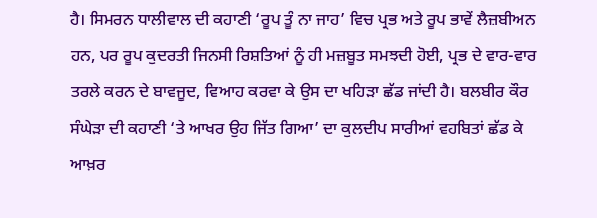ਹੈ। ਸਿਮਰਨ ਧਾਲੀਵਾਲ ਦੀ ਕਹਾਣੀ ‘ਰੂਪ ਤੂੰ ਨਾ ਜਾਹ’ ਵਿਚ ਪ੍ਰਭ ਅਤੇ ਰੂਪ ਭਾਵੇਂ ਲੈਜ਼ਬੀਅਨ ਹਨ, ਪਰ ਰੂਪ ਕੁਦਰਤੀ ਜਿਨਸੀ ਰਿਸ਼ਤਿਆਂ ਨੂੰ ਹੀ ਮਜ਼ਬੂਤ ਸਮਝਦੀ ਹੋਈ, ਪ੍ਰਭ ਦੇ ਵਾਰ-ਵਾਰ ਤਰਲੇ ਕਰਨ ਦੇ ਬਾਵਜੂਦ, ਵਿਆਹ ਕਰਵਾ ਕੇ ਉਸ ਦਾ ਖਹਿੜਾ ਛੱਡ ਜਾਂਦੀ ਹੈ। ਬਲਬੀਰ ਕੌਰ ਸੰਘੇੜਾ ਦੀ ਕਹਾਣੀ ‘ਤੇ ਆਖਰ ਉਹ ਜਿੱਤ ਗਿਆ’ ਦਾ ਕੁਲਦੀਪ ਸਾਰੀਆਂ ਵਹਬਿਤਾਂ ਛੱਡ ਕੇ ਆਖ਼ਰ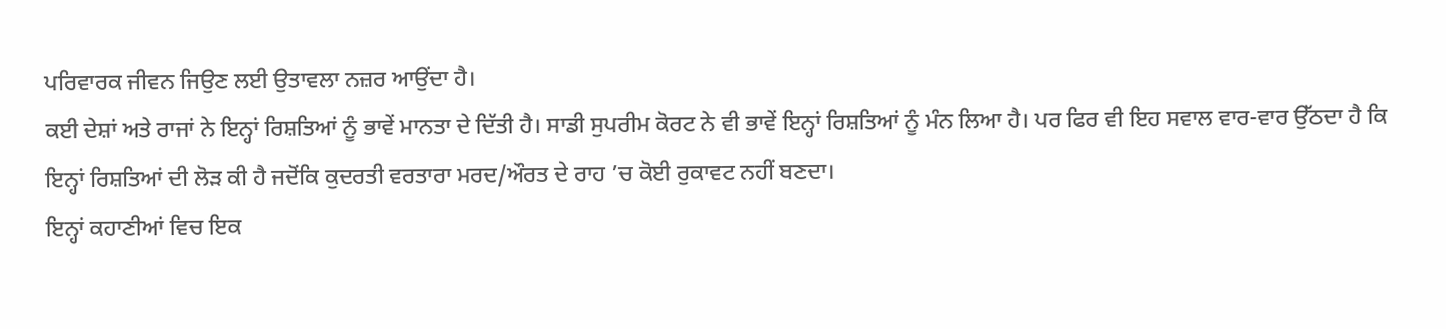ਪਰਿਵਾਰਕ ਜੀਵਨ ਜਿਉਣ ਲਈ ਉਤਾਵਲਾ ਨਜ਼ਰ ਆਉਂਦਾ ਹੈ।
ਕਈ ਦੇਸ਼ਾਂ ਅਤੇ ਰਾਜਾਂ ਨੇ ਇਨ੍ਹਾਂ ਰਿਸ਼ਤਿਆਂ ਨੂੰ ਭਾਵੇਂ ਮਾਨਤਾ ਦੇ ਦਿੱਤੀ ਹੈ। ਸਾਡੀ ਸੁਪਰੀਮ ਕੋਰਟ ਨੇ ਵੀ ਭਾਵੇਂ ਇਨ੍ਹਾਂ ਰਿਸ਼ਤਿਆਂ ਨੂੰ ਮੰਨ ਲਿਆ ਹੈ। ਪਰ ਫਿਰ ਵੀ ਇਹ ਸਵਾਲ ਵਾਰ-ਵਾਰ ਉੱਠਦਾ ਹੈ ਕਿ ਇਨ੍ਹਾਂ ਰਿਸ਼ਤਿਆਂ ਦੀ ਲੋੜ ਕੀ ਹੈ ਜਦੋਂਕਿ ਕੁਦਰਤੀ ਵਰਤਾਰਾ ਮਰਦ/ਔਰਤ ਦੇ ਰਾਹ ’ਚ ਕੋਈ ਰੁਕਾਵਟ ਨਹੀਂ ਬਣਦਾ।
ਇਨ੍ਹਾਂ ਕਹਾਣੀਆਂ ਵਿਚ ਇਕ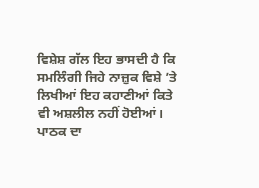ਵਿਸ਼ੇਸ਼ ਗੱਲ ਇਹ ਭਾਸਦੀ ਹੈ ਕਿ ਸਮਲਿੰਗੀ ਜਿਹੇ ਨਾਜ਼ੁਕ ਵਿਸ਼ੇ ’ਤੇ ਲਿਖੀਆਂ ਇਹ ਕਹਾਣੀਆਂ ਕਿਤੇ ਵੀ ਅਸ਼ਲੀਲ ਨਹੀਂ ਹੋਈਆਂ। ਪਾਠਕ ਦਾ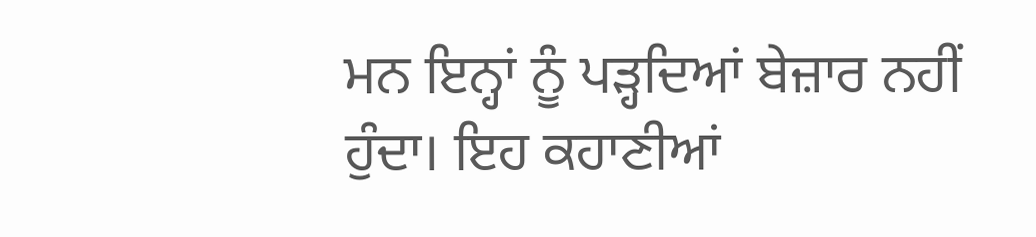ਮਨ ਇਨ੍ਹਾਂ ਨੂੰ ਪੜ੍ਹਦਿਆਂ ਬੇਜ਼ਾਰ ਨਹੀਂ ਹੁੰਦਾ। ਇਹ ਕਹਾਣੀਆਂ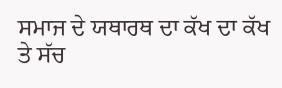ਸਮਾਜ ਦੇ ਯਥਾਰਥ ਦਾ ਕੱਖ ਦਾ ਕੱਖ ਤੇ ਸੱਚ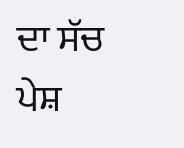ਦਾ ਸੱਚ ਪੇਸ਼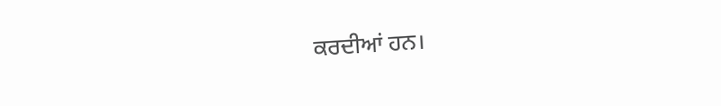ਕਰਦੀਆਂ ਹਨ।